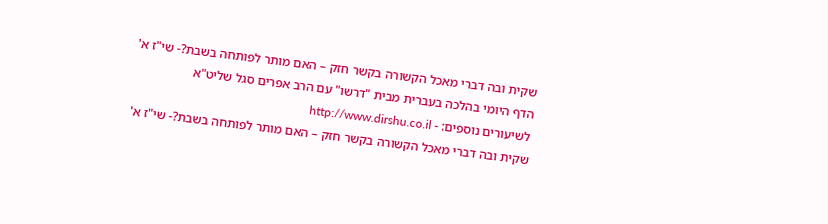שקית ובה דברי מאכל הקשורה בקשר חזק – האם מותר לפותחה בשבת?- שי"ז א'
הדף היומי בהלכה בעברית מבית "דרשו" עם הרב אפרים סגל שליט"א
לשיעורים נוספים: - http://www.dirshu.co.il
שקית ובה דברי מאכל הקשורה בקשר חזק – האם מותר לפותחה בשבת?- שי"ז א'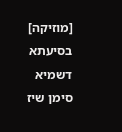[מוזיקה] בסיעתא דשמיא סימן שיז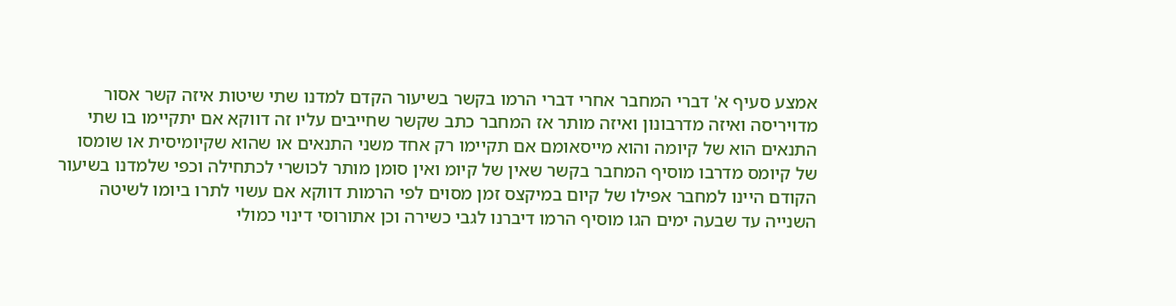אמצע סעיף א' דברי המחבר אחרי דברי הרמו בקשר בשיעור הקדם למדנו שתי שיטות איזה קשר אסור מדויריסה ואיזה מדרבונון ואיזה מותר אז המחבר כתב שקשר שחייבים עליו זה דווקא אם יתקיימו בו שתי התנאים הוא של קיומה והוא מייסאומם אם תקיימו רק אחד משני התנאים או שהוא שקיומיסית או שומסו של קיומס מדרבו מוסיף המחבר בקשר שאין של קיומ ואין סומן מותר לכושרי לכתחילה וכפי שלמדנו בשיעור הקודם היינו למחבר אפילו של קיום במיקצס זמן מסוים לפי הרמות דווקא אם עשוי לתרו ביומו לשיטה השנייה עד שבעה ימים הגו מוסיף הרמו דיברנו לגבי כשירה וכן אתורוסי דינוי כמולי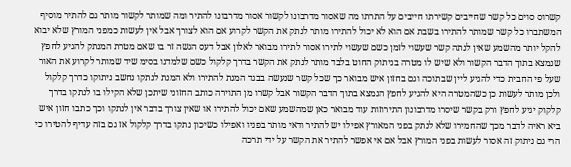קשרוס סוים כל קשר שחייבים קשירתו חייבים על התרתו מה שאסור מדרבונו לקשור אסור מדרבונו להתיר ומה שמותר לקשור מותר גם להתיר מוסיף המשתברו כל קשר שמותר להתירו בשבת אם הוא לא יכול להתירו מותר לנתק את הקשר לקרוע אם הוא לצורך אבל אין לעשות כמפני המורץ שלא יבוא להקל יותר מהשמע שאין לנתה קשר שעשוי לזמן כשם שעשוי לתירו אסור לתירו מבואר לאלון אבל דעס הגשה זר בו שאם מטרת המנתק להגיע לחפץ שנמצא בתוך הדבר הקשור ולא שיש לו מטרה בניתוק החוט בלבד מותר לנתק את הקשר בדרך קלקול כשם שלמדנו בסימ שיד שמותר לקרוע את האור שעל פי החבית כדי להגיע ליין שבתוכה וגם בחזון איש מבואר כך שכל קשר שנעשה בבגד המנת להתירו ולא המנת לנתקו נחשב ניתוקו כדרך קלקול ולכן מותר לעשות כן כשהמטרה היא להגיע לחפץ הנמצא בתוך הדבר הקשור אבל קשרו מן התוירה כותב החזוני שיתכן שלא הקילו בו לנתקו בדרך קלקוק יגיע לחפץ ורק בקשר שיסרו מדרבונון התירוזות עוד מבואר כאן שמהשמע שאם יכול להתירו או שאין צורך בדבר אין לנתקו וכך כתבו חזון איש ביא ראיה לדבר מכך שהחמירו שלא לנתק בפני המאורץ אפילו יש להתיר ודאי מותר בפניו ואפילו כשיכון נתקו בדרך קלקול אז גם בזה עדיף להטירו כי הרי גם ניתוק זה אסור לעשות בפני המורץ אבל אם אי אפשר להתיר את הקשר על ידי תרכה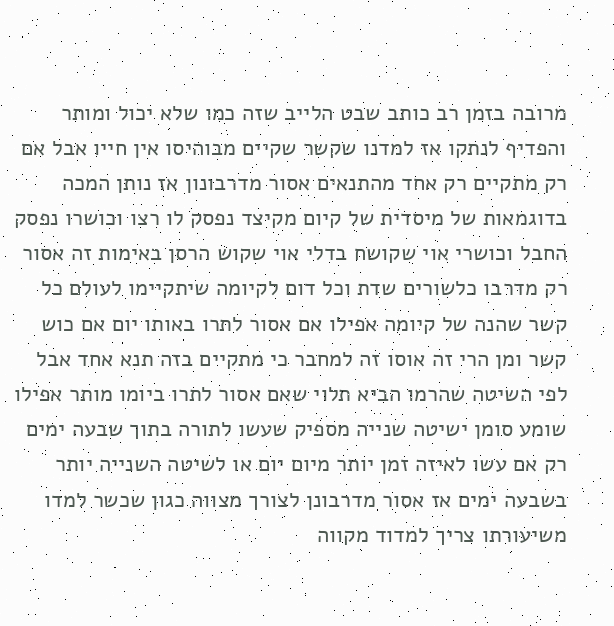מרובה בזמן רב כותב שבט הלייב שזה כמו שלא יכול ומותר והפדיף לנתקו אז למדנו שקשר שקיים מבוהיסו אין חייו אבל אם רק מתקיים רק אחד מהתנאים אסור מדרבונון אז נותן המכה בדוגמאות של מיסדית של קיום מקיצד נפסק לו רצו וכושרו נפסק החבל וכושרי אוי שקושח בדלי אוי שקוש הרסן באימות זה אסור רק מדרבו כלשורים שדת וכל דום לקיומה שיתקיימו לעולם כל קשר שהנה של קיומה אפילו אם אסור לתרו באותו יום אם כוש קשר ומן הרי זה אוסו זה למחבר כי מתקיים בזה תנא אחד אבל לפי השיטה שהרמו הביא תלוי שאם אסור לתרו ביומו מותר אפילו שומע סומן ישיטה שנייה מספיק שעשו לתורה בתוך שבעה ימים רק אם עשו לאיזה זמן יותר מיום יום או לשיטה השנייה יותר בשבעה ימים אז אסור מדרבונן לצורך מצווה כגון שכשר למדו משיעורתו צריך למדוד מקווה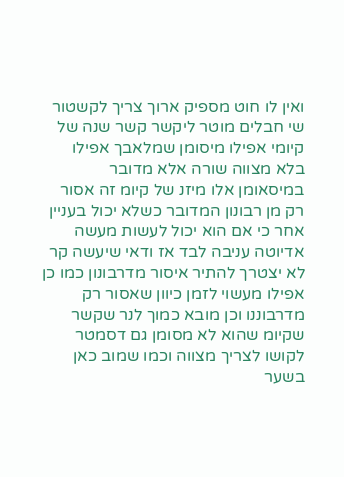ואין לו חוט מספיק ארוך צריך לקשטור שי חבלים מוטר ליקשר קשר שנה של קיומי אפילו מיסומן שמלאבך אפילו בלא מצווה שורה אלא מדובר במיסאומן אלו מיזנ של קיומ זה אסור רק מן רבונון המדובר כשלא יכול בעניין אחר כי אם הוא יכול לעשות מעשה אדיוטה עניבה לבד אז ודאי שיעשה קר לא יצטרך להתיר איסור מדרבונון כמו כן אפילו מעשוי לזמן כיוון שאסור רק מדרבוננו וכן מובא כמוך לנר שקשר שקיומ שהוא לא מסומן גם דסמטר לקושו לצריך מצווה וכמו שמוב כאן בשער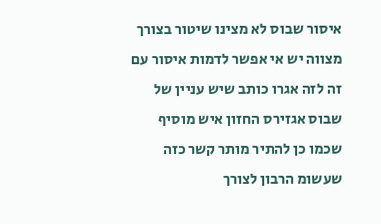איסור שבוס לא מצינו שיטור בצורך מצווה יש אי אפשר לדמות איסור עם זה לזה אגרו כותב שיש עניין של שבוס אגזירס החזון איש מוסיף שכמו כן להתיר מותר קשר כזה שעשומ הרבון לצורך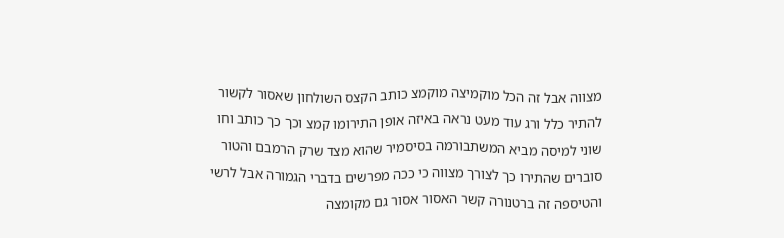מצווה אבל זה הכל מוקמיצה מוקמצ כותב הקצס השולחון שאסור לקשור להתיר כלל ורג עוד מעט נראה באיזה אופן התירומו קמצ וכך כך כותב וחו שוני למיסה מביא המשתבורמה בסיסמיר שהוא מצד שרק הרמבם והטור סוברים שהתירו כך לצורך מצווה כי ככה מפרשים בדברי הגמורה אבל לרשי והטיספה זה ברטנורה קשר האסור אסור גם מקומצה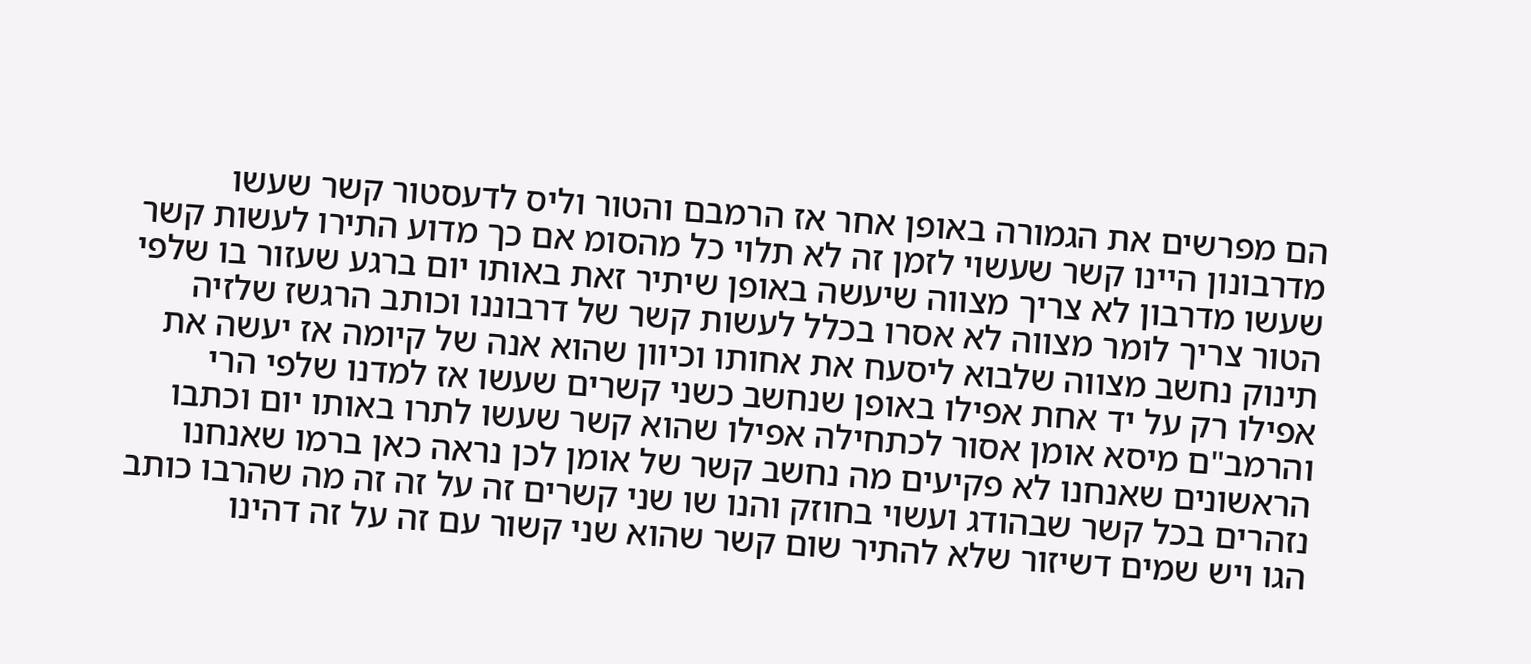הם מפרשים את הגמורה באופן אחר אז הרמבם והטור וליס לדעסטור קשר שעשו מדרבונון היינו קשר שעשוי לזמן זה לא תלוי כל מהסומ אם כך מדוע התירו לעשות קשר שעשו מדרבון לא צריך מצווה שיעשה באופן שיתיר זאת באותו יום ברגע שעזור בו שלפי הטור צריך לומר מצווה לא אסרו בכלל לעשות קשר של דרבוננו וכותב הרגשז שלזיה תינוק נחשב מצווה שלבוא ליסעח את אחותו וכיוון שהוא אנה של קיומה אז יעשה את אפילו רק על יד אחת אפילו באופן שנחשב כשני קשרים שעשו אז למדנו שלפי הרי והרמב"ם מיסא אומן אסור לכתחילה אפילו שהוא קשר שעשו לתרו באותו יום וכתבו הראשונים שאנחנו לא פקיעים מה נחשב קשר של אומן לכן נראה כאן ברמו שאנחנו נזהרים בכל קשר שבהודג ועשוי בחוזק והנו שו שני קשרים זה על זה זה מה שהרבו כותב הגו ויש שמים דשיזור שלא להתיר שום קשר שהוא שני קשור עם זה על זה דהינו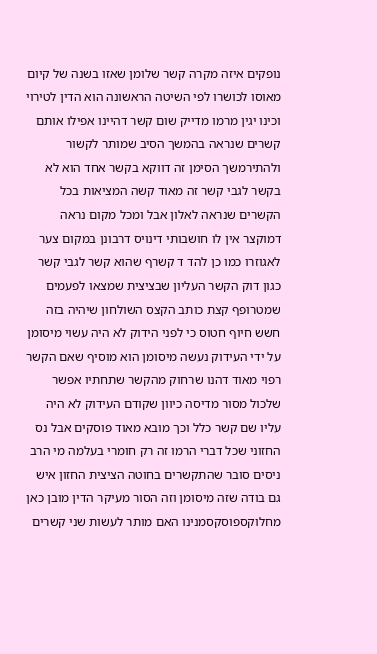נופקים איזה מקרה קשר שלומן שאזו בשנה של קיום מאוסו לכושרו לפי השיטה הראשונה הוא הדין לטירוי וכינו יגין מרמו מדייק שום קשר דהיינו אפילו אותם קשרים שנראה בהמשך הסיב שמותר לקשור ולהתירמשך הסימן זה דווקא בקשר אחד הוא לא בקשר לגבי קשר זה מאוד קשה המציאות בכל הקשרים שנראה לאלון אבל ומכל מקום נראה דמוקצר אין לו חושבותי דינויס דרבונן במקום צער לאגוזרו כמו כן להד ד קשרף שהוא קשר לגבי קשר כגון דוק הקשר העליון שבציצית שמצאו לפעמים שמטרופף קצת כותב הקצס השולחון שיהיה בזה חשש חיוף חטוס כי לפני הידוק לא היה עשוי מיסומן על ידי העידוק נעשה מיסומן הוא מוסיף שאם הקשר רפוי מאוד דהנו שרחוק מהקשר שתחתיו אפשר שלכול מסור מדיסה כיוון שקודם העידוק לא היה עליו שם קשר כלל וכך מובא מאוד פוסקים אבל נס החזוני שכל דברי הרמו זה רק חומרי בעלמה מי הרב ניסים סובר שהתקשרים בחוטה הציצית החזון איש גם בודה שזה מיסומן וזה הסור מעיקר הדין מובן כאן מחלוקספוסקסמנינו האם מותר לעשות שני קשרים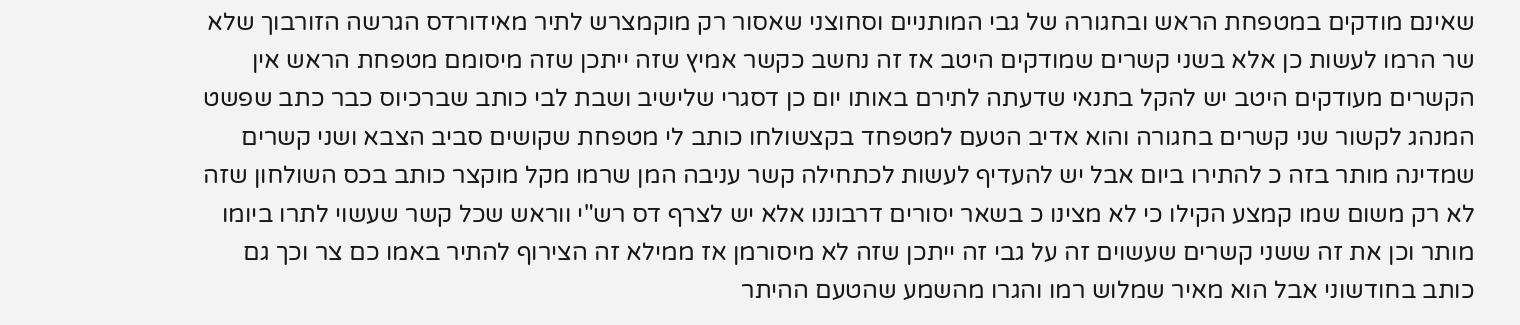שאינם מודקים במטפחת הראש ובחגורה של גבי המותניים וסחוצני שאסור רק מוקמצרש לתיר מאידורדס הגרשה הזורבוך שלא שר הרמו לעשות כן אלא בשני קשרים שמודקים היטב אז זה נחשב כקשר אמיץ שזה ייתכן שזה מיסומם מטפחת הראש אין הקשרים מעודקים היטב יש להקל בתנאי שדעתה לתירם באותו יום כן דסגרי שלישיב ושבת לבי כותב שברכיוס כבר כתב שפשט המנהג לקשור שני קשרים בחגורה והוא אדיב הטעם למטפחד בקצשולחו כותב לי מטפחת שקושים סביב הצבא ושני קשרים שמדינה מותר בזה כ להתירו ביום אבל יש להעדיף לעשות לכתחילה קשר עניבה המן שרמו מקל מוקצר כותב בכס השולחון שזה לא רק משום שמו קמצע הקילו כי לא מצינו כ בשאר יסורים דרבוננו אלא יש לצרף דס רש"י ווראש שכל קשר שעשוי לתרו ביומו מותר וכן את זה ששני קשרים שעשוים זה על גבי זה ייתכן שזה לא מיסורמן אז ממילא זה הצירוף להתיר באמו כם צר וכך גם כותב בחודשוני אבל הוא מאיר שמלוש רמו והגרו מהשמע שהטעם ההיתר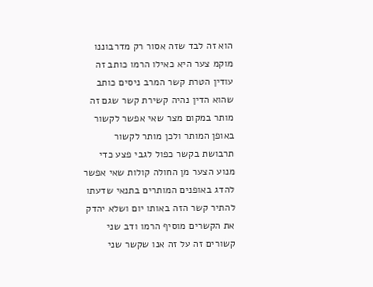הוא זה לבד שזה אסור רק מדרבוננו מוקמ צער היא כאילו הרמו כותב זה עודין הטרת קשר המרב ניסים כותב שהוא הדין נהיה קשירת קשר שגם זה מותר במקום מצר שאי אפשר לקשור באופן המותר ולכן מותר לקשור תרבושת בקשר כפול לגבי פצע כדי מנוע הצער מן החולה קולות שאי אפשר להדג באופנים המותרים בתנאי שדעתו להתיר קשר הזה באותו יום ושלא יהדק את הקשרים מוסיף הרמו ודב שני קשורים זה על זה אנו שקשר שני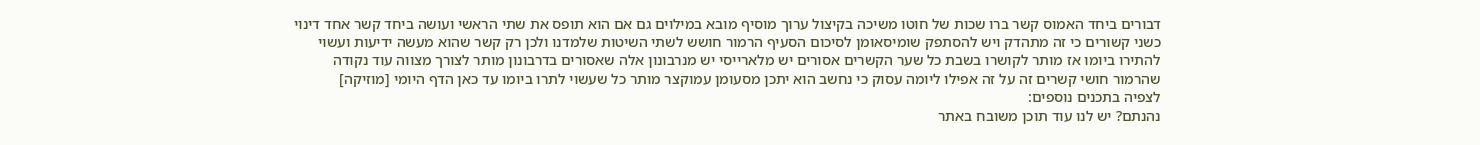דבורים ביחד האמוס קשר ברו שכות של חוטו משיכה בקיצול ערוך מוסיף מובא במילוים גם אם הוא תופס את שתי הראשי ועושה ביחד קשר אחד דינוי כשני קשורים כי זה מתהדק ויש להסתפק שומיסאומן לסיכום הסעיף הרמור חושש לשתי השיטות שלמדנו ולכן רק קשר שהוא מעשה ידיעות ועשוי להתירו ביומו אז מותר לקושרו בשבת כל שער הקשרים אסורים יש מלארייסי יש מנרבונון אלה שאסורים בדרבונון מותר לצורך מצווה עוד נקודה שהרמור חושי קשרים זה על זה אפילו ליומה עסוק כי נחשב הוא יתכן מסעומן עמוקצר מותר כל שעשוי לתרו ביומו עד כאן הדף היומי [מוזיקה]
לצפיה בתכנים נוספים:
נהנתם? יש לנו עוד תוכן משובח באתר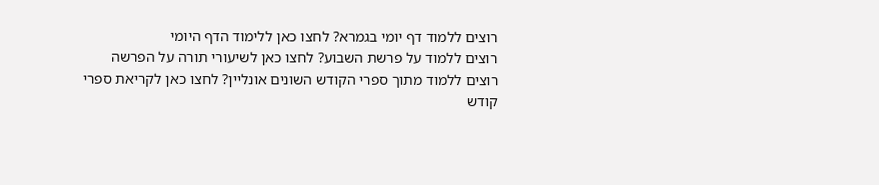רוצים ללמוד דף יומי בגמרא? לחצו כאן ללימוד הדף היומי
רוצים ללמוד על פרשת השבוע? לחצו כאן לשיעורי תורה על הפרשה
רוצים ללמוד מתוך ספרי הקודש השונים אונליין? לחצו כאן לקריאת ספרי קודש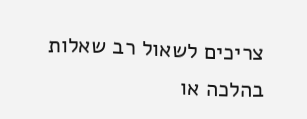צריכים לשאול רב שאלות בהלכה או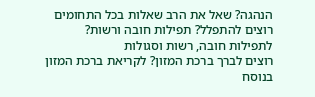הנהגה? שאל את הרב שאלות בכל התחומים
רוצים להתפלל? תפילות חובה ורשות? לתפילות חובה, רשות וסגולות
רוצים לברך ברכת המזון? לקריאת ברכת המזון בנוסח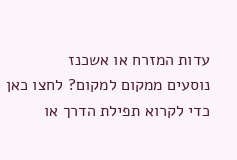עדות המזרח או אשכנז
נוסעים ממקום למקום? לחצו כאן כדי לקרוא תפילת הדרך או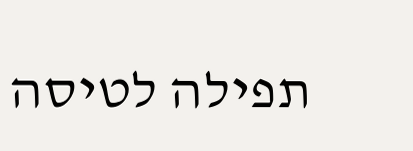תפילה לטיסה